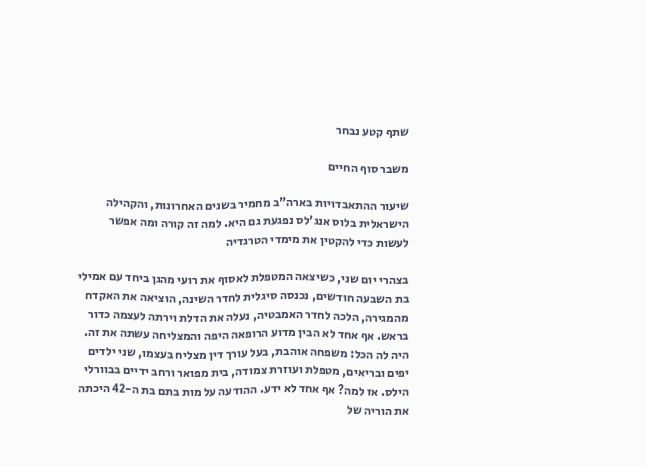שתף קטע נבחר

משבר סוף החיים

שיעור ההתאבדויות בארה"ב מחמיר בשנים האחרונות, והקהילה הישראלית בלוס אנג'לס נפגעת גם היא. למה זה קורה ומה אפשר לעשות כדי להקטין את מימדי הטרגדיה

בצהרי יום שני, כשיצאה המטפלת לאסוף את רועי מהגן ביחד עם אמילי בת השבעה חודשים, נכנסה סיגלית לחדר השינה, הוציאה את האקדח מהמגירה, הלכה לחדר האמבטיה, נעלה את הדלת וירתה לעצמה כדור בראש. אף אחד לא הבין מדוע הרופאה היפה והמצליחה עשתה את זה. היה לה הכל: משפחה אוהבת, בעל עורך דין מצליח בעצמו, שני ילדים יפים ובריאים, מטפלת ועוזרת צמודה, בית מפואר ורחב ידיים בבוורלי הילס. אז למה? אף אחד לא ידע. ההודעה על מות בתם בת ה-42 היכתה את הוריה של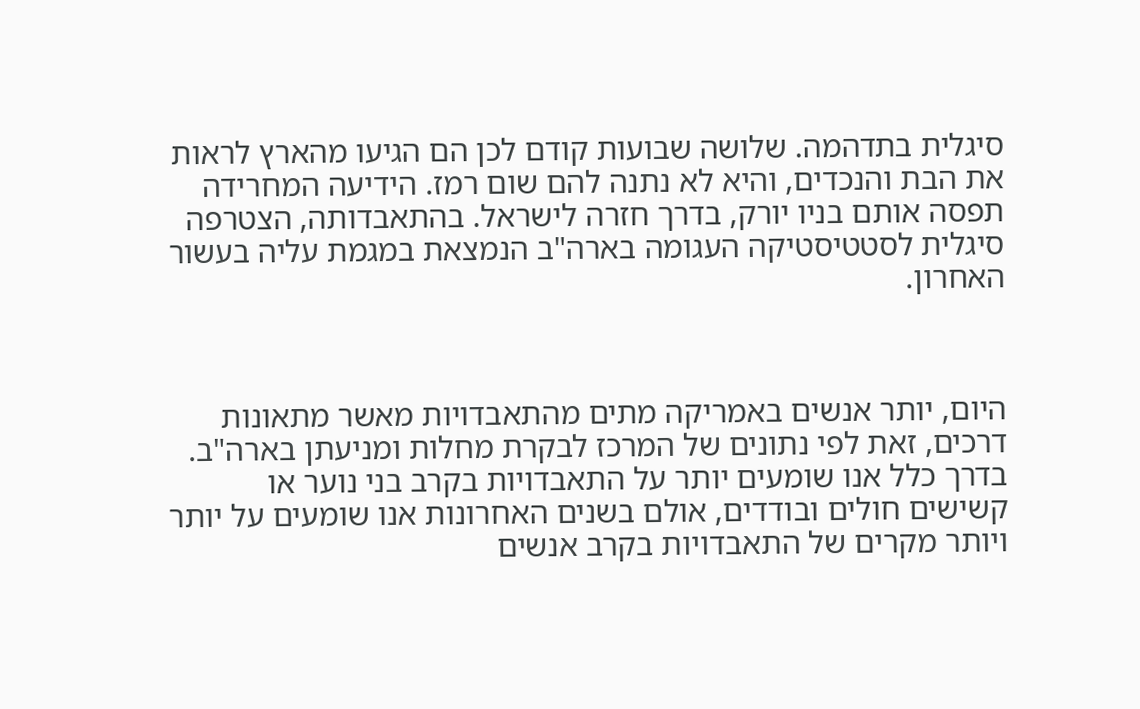סיגלית בתדהמה. שלושה שבועות קודם לכן הם הגיעו מהארץ לראות את הבת והנכדים, והיא לא נתנה להם שום רמז. הידיעה המחרידה תפסה אותם בניו יורק, בדרך חזרה לישראל. בהתאבדותה, הצטרפה סיגלית לסטטיסטיקה העגומה בארה"ב הנמצאת במגמת עליה בעשור האחרון.



היום, יותר אנשים באמריקה מתים מהתאבדויות מאשר מתאונות דרכים, זאת לפי נתונים של המרכז לבקרת מחלות ומניעתן בארה"ב. בדרך כלל אנו שומעים יותר על התאבדויות בקרב בני נוער או קשישים חולים ובודדים, אולם בשנים האחרונות אנו שומעים על יותר ויותר מקרים של התאבדויות בקרב אנשים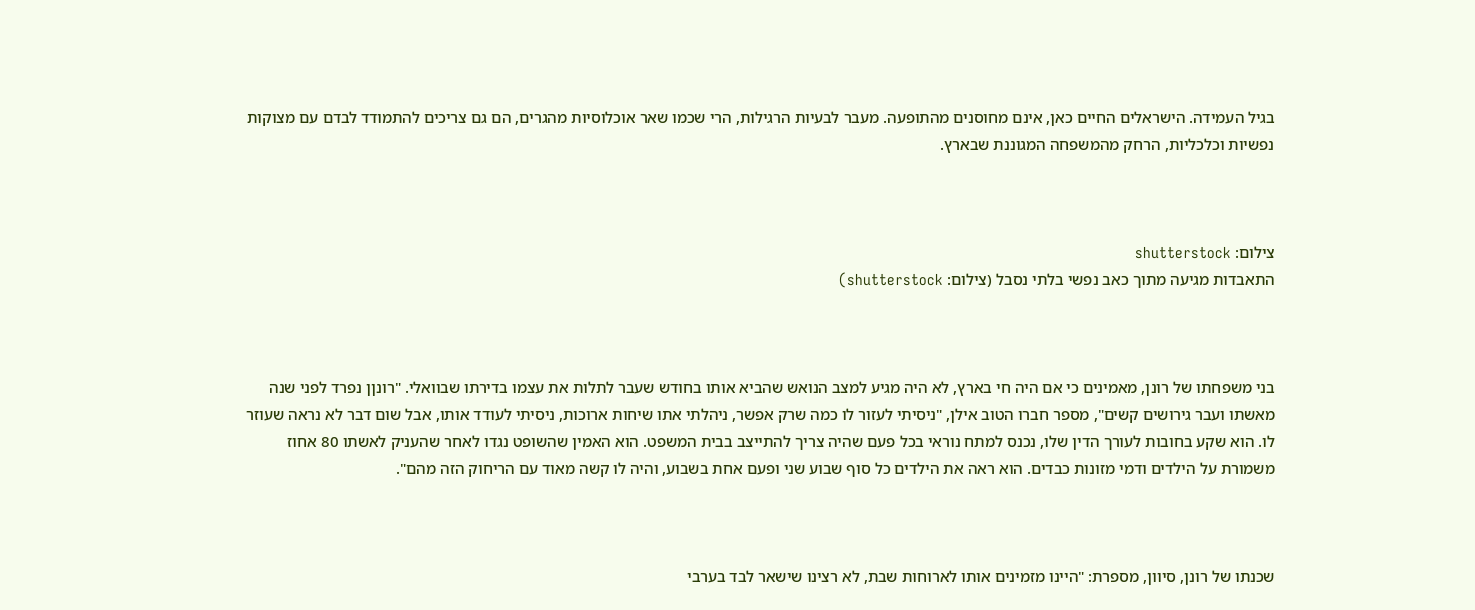בגיל העמידה. הישראלים החיים כאן, אינם מחוסנים מהתופעה. מעבר לבעיות הרגילות, הרי שכמו שאר אוכלוסיות מהגרים, הם גם צריכים להתמודד לבדם עם מצוקות נפשיות וכלכליות, הרחק מהמשפחה המגוננת שבארץ.



צילום: shutterstock
התאבדות מגיעה מתוך כאב נפשי בלתי נסבל (צילום: shutterstock)



בני משפחתו של רונן, מאמינים כי אם היה חי בארץ, לא היה מגיע למצב הנואש שהביא אותו בחודש שעבר לתלות את עצמו בדירתו שבוואלי. "רונןן נפרד לפני שנה מאשתו ועבר גירושים קשים", מספר חברו הטוב אילן, "ניסיתי לעזור לו כמה שרק אפשר, ניהלתי אתו שיחות ארוכות, ניסיתי לעודד אותו, אבל שום דבר לא נראה שעוזר לו. הוא שקע בחובות לעורך הדין שלו, נכנס למתח נוראי בכל פעם שהיה צריך להתייצב בבית המשפט. הוא האמין שהשופט נגדו לאחר שהעניק לאשתו 80 אחוז משמורת על הילדים ודמי מזונות כבדים. הוא ראה את הילדים כל סוף שבוע שני ופעם אחת בשבוע, והיה לו קשה מאוד עם הריחוק הזה מהם".



שכנתו של רונן, סיוון, מספרת: "היינו מזמינים אותו לארוחות שבת, לא רצינו שישאר לבד בערבי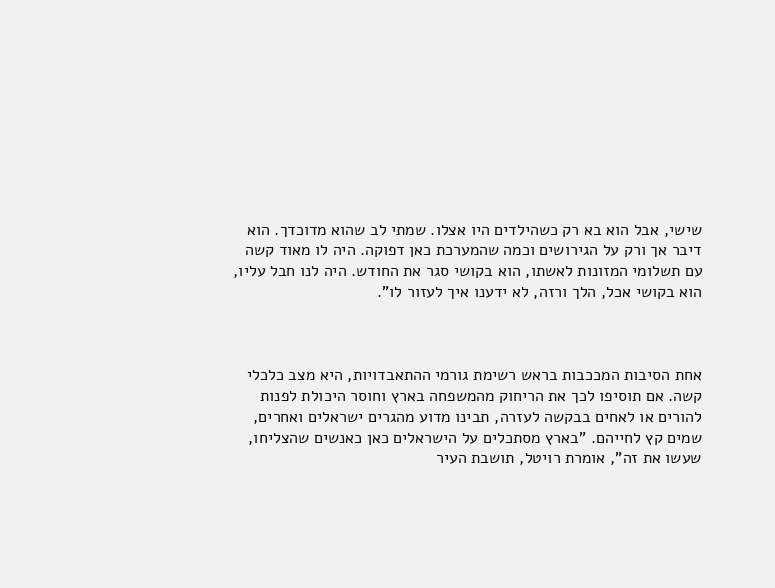שישי, אבל הוא בא רק כשהילדים היו אצלו. שמתי לב שהוא מדוכדך. הוא דיבר אך ורק על הגירושים וכמה שהמערכת כאן דפוקה. היה לו מאוד קשה עם תשלומי המזונות לאשתו, הוא בקושי סגר את החודש. היה לנו חבל עליו, הוא בקושי אכל, הלך ורזה, לא ידענו איך לעזור לו".



אחת הסיבות המככבות בראש רשימת גורמי ההתאבדויות, היא מצב כלכלי קשה. אם תוסיפו לכך את הריחוק מהמשפחה בארץ וחוסר היכולת לפנות להורים או לאחים בבקשה לעזרה, תבינו מדוע מהגרים ישראלים ואחרים, שמים קץ לחייהם. "בארץ מסתכלים על הישראלים כאן כאנשים שהצליחו, שעשו את זה", אומרת רויטל, תושבת העיר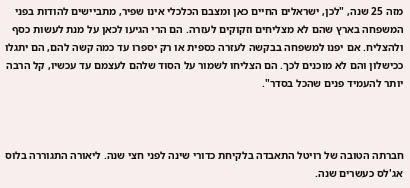מזה 25 שנה, "לכן, ישראלים החיים כאן ומצבם הכלכלי אינו שפיר, מתביישים להודות בפני המשפחה בארץ שהם לא מצליחים וזקוקים לעזרה. הם הרי הגיעו לכאן על מנת לעשות כסף ולהצליח. אם יפנו למשפחה בבקשה לעזרה כספית או רק יספרו עד כמה קשה להם, הם יתגלו ככישלון והם לא מוכנים לכך. הם הצליחו לשמור על הסוד שלהם לעצמם עד עכשיו, קל הרבה יותר להעמיד פנים שהכל בסדר".



חברתה הטובה של רויטל התאבדה בלקיחת כדורי שינה לפני חצי שנה. ליאורה התגוררה בלוס אג'לס כעשרים שנה.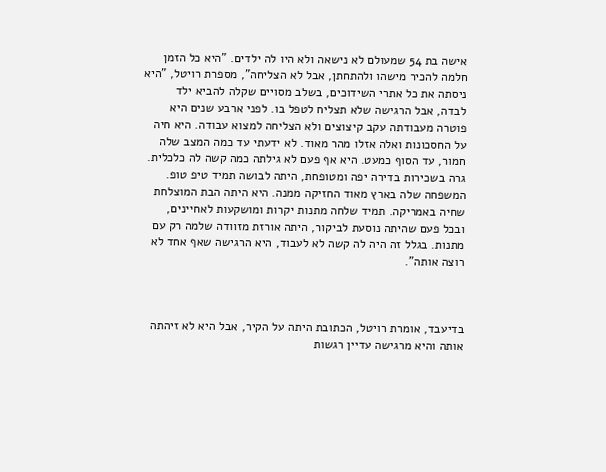אישה בת 54 שמעולם לא נישאה ולא היו לה ילדים. "היא כל הזמן חלמה להכיר מישהו ולהתחתן, אבל לא הצליחה", מספרת רויטל, "היא ניסתה את כל אתרי השידוכים, בשלב מסויים שקלה להביא ילד לבדה, אבל הרגישה שלא תצליח לטפל בו. לפני ארבע שנים היא פוטרה מעבודתה עקב קיצוצים ולא הצליחה למצוא עבודה. היא חיה על החסכונות ואלה אזלו מהר מאוד. לא ידעתי עד כמה המצב שלה חמור, עד הסוף כמעט. היא אף פעם לא גילתה כמה קשה לה כלכלית. גרה בשכירות בדירה יפה ומטופחת, היתה לבושה תמיד טיפ טופ. המשפחה שלה בארץ מאוד החזיקה ממנה. היא היתה הבת המוצלחת שחיה באמריקה. תמיד שלחה מתנות יקרות ומושקעות לאחיינים, ובכל פעם שהיתה נוסעת לביקור, היתה אורזת מזוודה שלמה רק עם מתנות. בגלל זה היה לה קשה לא לעבוד, היא הרגישה שאף אחד לא רוצה אותה".



בדיעבד, אומרת רויטל, הכתובת היתה על הקיר, אבל היא לא זיהתה אותה והיא מרגישה עדיין רגשות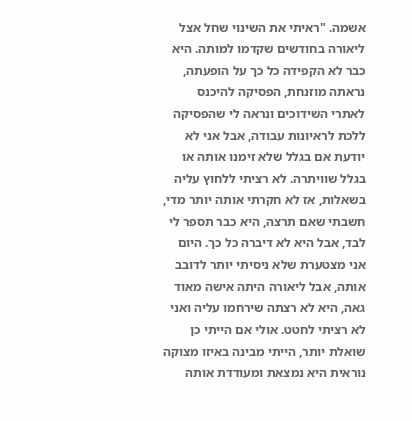אשמה. "ראיתי את השינוי שחל אצל ליאורה בחודשים שקדמו למותה. היא כבר לא הקפידה כל כך על הופעתה, נראתה מוזנחת, הפסיקה להיכנס לאתרי השידוכים ונראה לי שהפסיקה ללכת לראיונות עבודה, אבל אני לא יודעת אם בגלל שלא זימנו אותה או בגלל שוויתרה. לא רציתי ללחוץ עליה בשאלות, אז לא חקרתי אותה יותר מדי, חשבתי שאם תרצה, היא כבר תספר לי לבד, אבל היא לא דיברה כל כך. היום אני מצטערת שלא ניסיתי יותר לדובב אותה, אבל ליאורה היתה אישה מאוד גאה, היא לא רצתה שירחמו עליה ואני לא רציתי לחטט. אולי אם הייתי כן שואלת יותר, הייתי מבינה באיזו מצוקה נוראית היא נמצאת ומעודדת אותה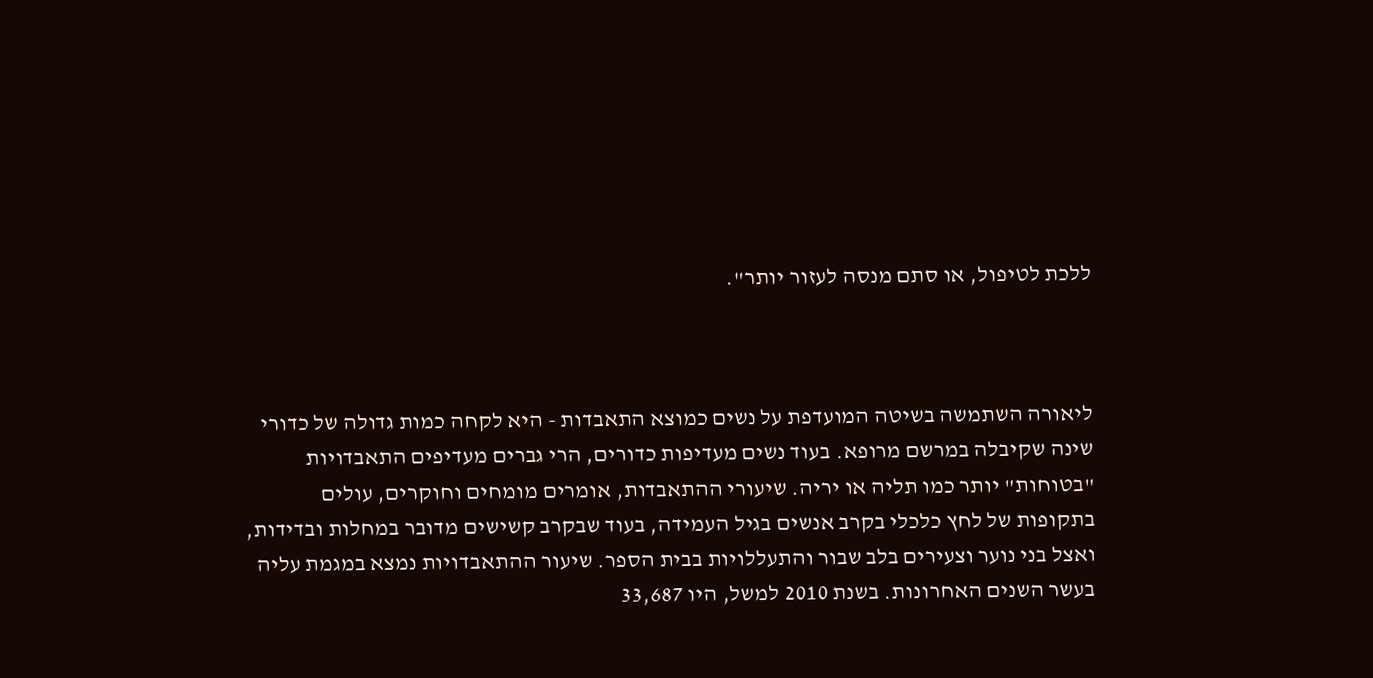ללכת לטיפול, או סתם מנסה לעזור יותר".



ליאורה השתמשה בשיטה המועדפת על נשים כמוצא התאבדות - היא לקחה כמות גדולה של כדורי שינה שקיבלה במרשם מרופא. בעוד נשים מעדיפות כדורים, הרי גברים מעדיפים התאבדויות "בטוחות" יותר כמו תליה או יריה. שיעורי ההתאבדות, אומרים מומחים וחוקרים, עולים בתקופות של לחץ כלכלי בקרב אנשים בגיל העמידה, בעוד שבקרב קשישים מדובר במחלות ובדידות, ואצל בני נוער וצעירים בלב שבור והתעללויות בבית הספר. שיעור ההתאבדויות נמצא במגמת עליה בעשר השנים האחרונות. בשנת 2010 למשל, היו 33,687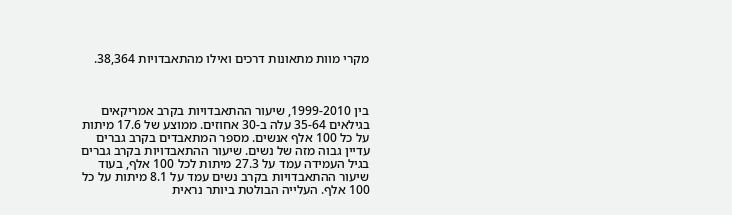מקרי מוות מתאונות דרכים ואילו מהתאבדויות 38,364.



בין 1999-2010, שיעור ההתאבדויות בקרב אמריקאים בגילאים 35-64 עלה ב-30 אחוזים. ממוצע של 17.6 מיתות על כל 100 אלף אנשים. מספר המתאבדים בקרב גברים עדיין גבוה מזה של נשים. שיעור ההתאבדויות בקרב גברים בגיל העמידה עמד על 27.3 מיתות לכל 100 אלף, בעוד שיעור ההתאבדויות בקרב נשים עמד על 8.1 מיתות על כל 100 אלף. העלייה הבולטת ביותר נראית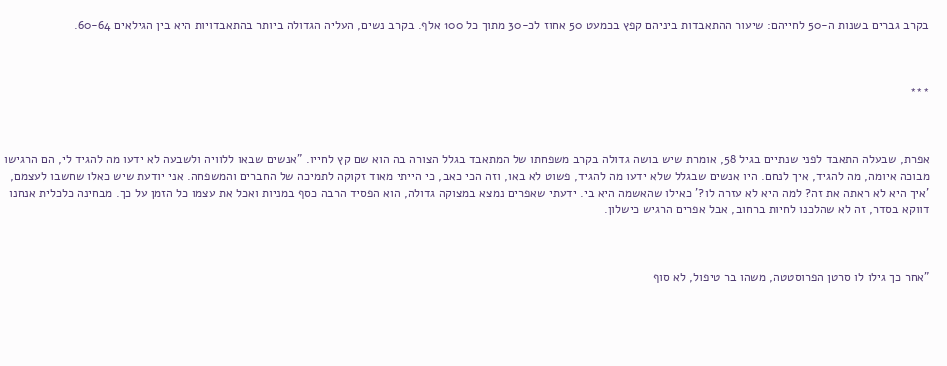בקרב גברים בשנות ה-50 לחייהם: שיעור ההתאבדות ביניהם קפץ בכמעט 50 אחוז לכ-30 מתוך כל 100 אלף. בקרב נשים, העליה הגדולה ביותר בהתאבדויות היא בין הגילאים 60-64.



***



אפרת, שבעלה התאבד לפני שנתיים בגיל 58, אומרת שיש בושה גדולה בקרב משפחתו של המתאבד בגלל הצורה בה הוא שם קץ לחייו. "אנשים שבאו ללוויה ולשבעה לא ידעו מה להגיד לי, הם הרגישו מבוכה איומה, מה להגיד, איך לנחם. היו אנשים שבגלל שלא ידעו מה להגיד, פשוט לא באו, וזה הכי כאב, כי הייתי מאוד זקוקה לתמיכה של החברים והמשפחה. אני יודעת שיש כאלו שחשבו לעצמם, 'איך היא לא ראתה את זה? למה היא לא עזרה לו?' כאילו שהאשמה היא בי. ידעתי שאפרים נמצא במצוקה גדולה, הוא הפסיד הרבה כסף במניות ואכל את עצמו כל הזמן על כך. מבחינה כלכלית אנחנו דווקא בסדר, זה לא שהלכנו לחיות ברחוב, אבל אפרים הרגיש כישלון.



"אחר כך גילו לו סרטן הפרוסטטה, משהו בר טיפול, לא סוף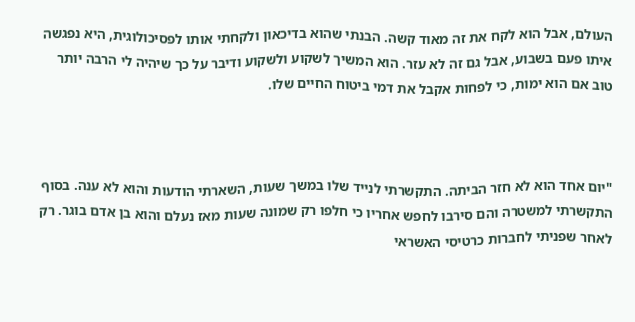העולם, אבל הוא לקח את זה מאוד קשה. הבנתי שהוא בדיכאון ולקחתי אותו לפסיכולוגית, היא נפגשה איתו פעם בשבוע, אבל גם זה לא עזר. הוא המשיך לשקוע ולשקוע ודיבר על כך שיהיה לי הרבה יותר טוב אם הוא ימות, כי לפחות אקבל את דמי ביטוח החיים שלו.



"יום אחד הוא לא חזר הביתה. התקשרתי לנייד שלו במשך שעות, השארתי הודעות והוא לא ענה. בסוף התקשרתי למשטרה והם סירבו לחפש אחריו כי חלפו רק שמונה שעות מאז נעלם והוא בן אדם בוגר. רק לאחר שפניתי לחברות כרטיסי האשראי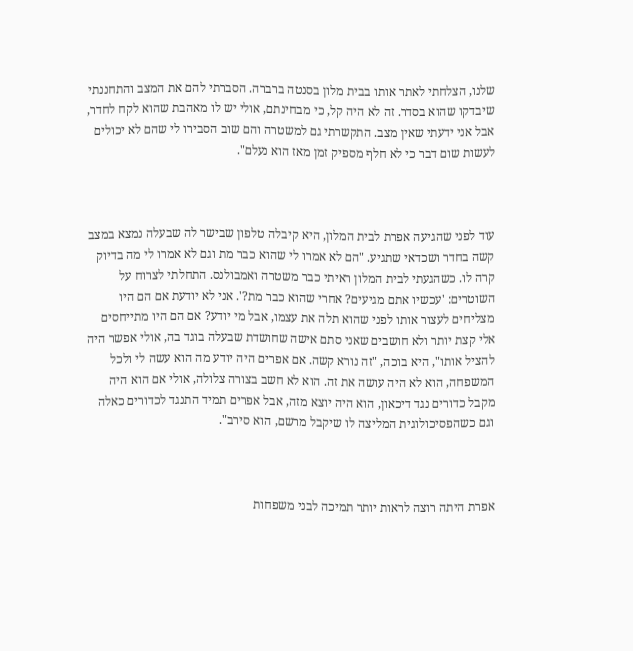שלנו, הצלחתי לאתר אותו בבית מלון בסנטה ברברה. הסברתי להם את המצב והתחננתי שיבדקו שהוא בסדר. זה לא היה קל, כי מבחינתם, אולי יש לו מאהבת שהוא לקח לחדר, אבל אני ידעתי שאין מצב. התקשרתי גם למשטרה והם שוב הסבירו לי שהם לא יכולים לעשות שום דבר כי לא חלף מספיק זמן מאז הוא נעלם".



עוד לפני שהגיעה אפרת לבית המלון, היא קיבלה טלפון שבישר לה שבעלה נמצא במצב קשה בחדר ושכדאי שתגיע. "הם לא אמרו לי שהוא כבר מת וגם לא אמרו לי מה בדיוק קרה לו. כשהגעתי לבית המלון ראיתי כבר משטרה ואמבולנס. התחלתי לצרוח על השוטרים: 'עכשיו אתם מגיעים? אחרי שהוא כבר מת?'. אני לא יודעת אם הם היו מצליחים לעצור אותו לפני שהוא תלה את עצמו, אבל מי יודע? אם הם היו מתייחסים אלי קצת יותר ולא חושבים שאני סתם אישה שחושדת שבעלה בוגד בה, אולי אפשר היה להציל אותו", היא בוכה, "זה נורא קשה. אם אפרים היה יודע מה הוא עשה לי ולכל המשפחה, הוא לא היה עושה את זה. הוא לא חשב בצורה צלולה, אולי אם הוא היה מקבל כדורים נגד דיכאון, הוא היה יוצא מזה, אבל אפרים תמיד התנגד לכדורים כאלה וגם כשהפסיכולוגית המליצה לו שיקבל מרשם, הוא סירב".



אפרת היתה רוצה לראות יותר תמיכה לבני משפחות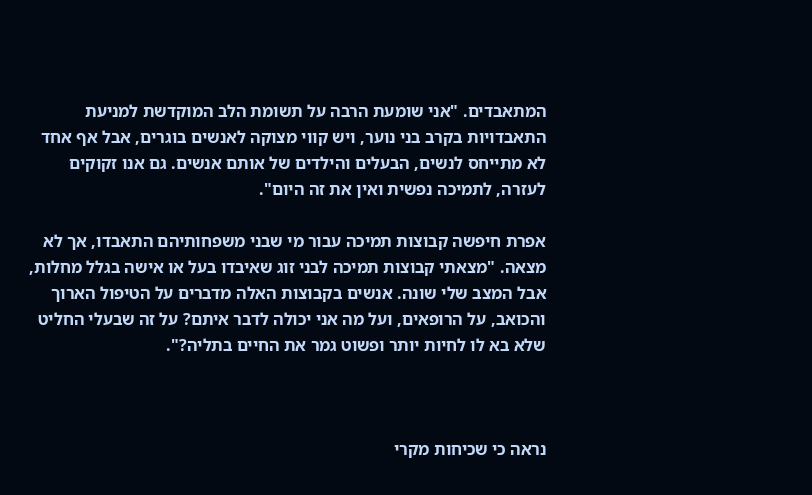המתאבדים. "אני שומעת הרבה על תשומת הלב המוקדשת למניעת התאבדויות בקרב בני נוער, ויש קווי מצוקה לאנשים בוגרים, אבל אף אחד לא מתייחס לנשים, הבעלים והילדים של אותם אנשים. גם אנו זקוקים לעזרה, לתמיכה נפשית ואין את זה היום".

אפרת חיפשה קבוצות תמיכה עבור מי שבני משפחותיהם התאבדו, אך לא מצאה. "מצאתי קבוצות תמיכה לבני זוג שאיבדו בעל או אישה בגלל מחלות, אבל המצב שלי שונה. אנשים בקבוצות האלה מדברים על הטיפול הארוך והכואב, על הרופאים, ועל מה אני יכולה לדבר איתם? על זה שבעלי החליט שלא בא לו לחיות יותר ופשוט גמר את החיים בתליה?".



נראה כי שכיחות מקרי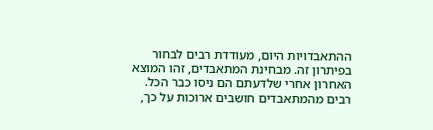ההתאבדויות היום, מעודדת רבים לבחור בפיתרון זה. מבחינת המתאבדים, זהו המוצא האחרון אחרי שלדעתם הם ניסו כבר הכל. רבים מהמתאבדים חושבים ארוכות על כך,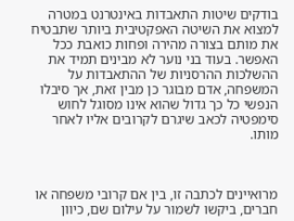בודקים שיטות התאבדות באינטרנט במטרה למצוא את השיטה האפקטיבית ביותר שתבטיח את מותם בצורה מהירה ופחות כואבת ככל האפשר. בעוד בני נוער לא מבינים תמיד את ההשלכות ההרסניות של ההתאבדות על המשפחה, אדם מבוגר כן מבין זאת, אך סיבלו הנפשי כל כך גדול שהוא אינו מסוגל לחוש סימפטיה לכאב שיגרם לקרובים אליו לאחר מותו.



מרואיינים לכתבה זו, בין אם קרובי משפחה או חברים, ביקשו לשמור על עילום שם, כיוון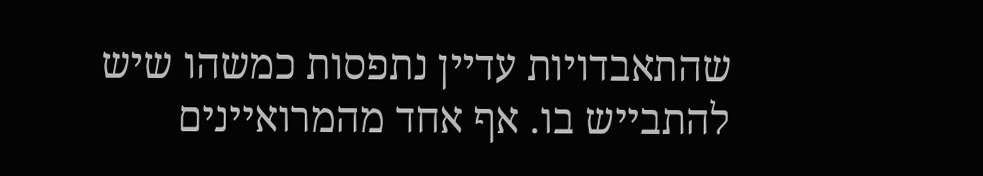שהתאבדויות עדיין נתפסות כמשהו שיש להתבייש בו. אף אחד מהמרואיינים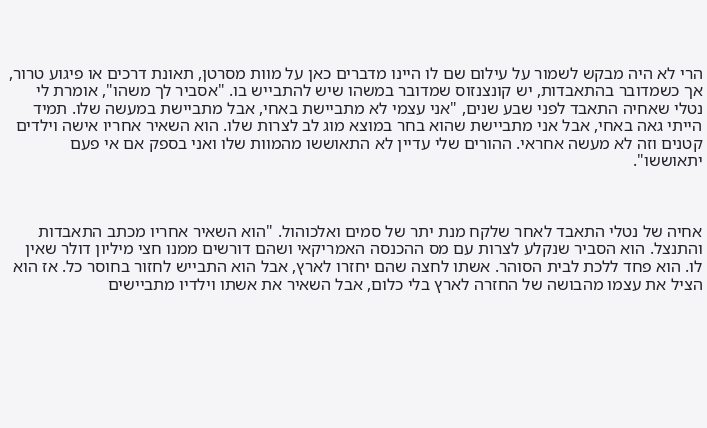הרי לא היה מבקש לשמור על עילום שם לו היינו מדברים כאן על מוות מסרטן, תאונת דרכים או פיגוע טרור, אך כשמדובר בהתאבדות, יש קונצנזוס שמדובר במשהו שיש להתבייש בו. "אסביר לך משהו", אומרת לי נטלי שאחיה התאבד לפני שבע שנים, "אני עצמי לא מתביישת באחי, אבל מתביישת במעשה שלו. תמיד הייתי גאה באחי, אבל אני מתביישת שהוא בחר במוצא מוג לב לצרות שלו. הוא השאיר אחריו אישה וילדים קטנים וזה לא מעשה אחראי. ההורים שלי עדיין לא התאוששו מהמוות שלו ואני בספק אם אי פעם יתאוששו".



אחיה של נטלי התאבד לאחר שלקח מנת יתר של סמים ואלכוהול. "הוא השאיר אחריו מכתב התאבדות והתנצל. הוא הסביר שנקלע לצרות עם מס ההכנסה האמריקאי ושהם דורשים ממנו חצי מיליון דולר שאין לו. הוא פחד ללכת לבית הסוהר. אשתו לחצה שהם יחזרו לארץ, אבל הוא התבייש לחזור בחוסר כל. אז הוא הציל את עצמו מהבושה של החזרה לארץ בלי כלום, אבל השאיר את אשתו וילדיו מתביישים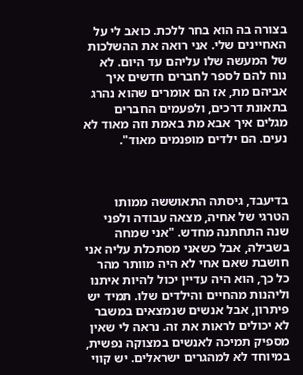בצורה בה הוא בחר ללכת. כואב לי על האחיינים שלי. אני רואה את ההשלכות של המעשה שלו עליהם עד היום. לא נוח להם לספר לחברים חדשים איך אביהם מת, אז הם אומרים שהוא נהרג בתאונת דרכים, ולפעמים החברים מגלים איך אבא מת באמת וזה מאוד לא נעים. הם ילדים מופנמים מאוד".



בדיעבד, גיסתה התאוששה ממותו הטרגי של אחיה, מצאה עבודה ולפני שנה התחתנה מחדש. "אני שמחה בשבילה, אבל כשאני מסתכלת עליה אני חושבת שאם אחי לא היה מוותר מהר כל כך, הוא היה עדיין יכול להיות איתנו וליהנות מהחיים והילדים שלו. תמיד יש פיתרון, אבל אנשים שנמצאים במשבר לא יכולים לראות את זה. נראה לי שאין מספיק תמיכה לאנשים במצוקה נפשית, במיוחד לא למהגרים ישראלים. יש קווי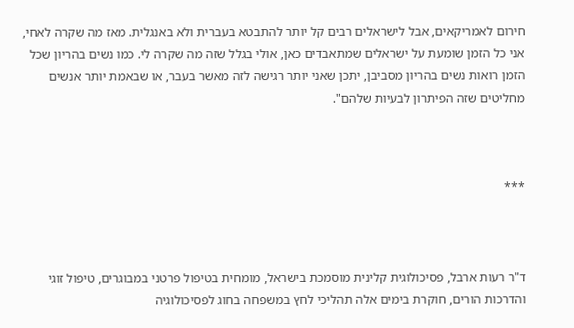חירום לאמריקאים, אבל לישראלים רבים קל יותר להתבטא בעברית ולא באנגלית. מאז מה שקרה לאחי, אני כל הזמן שומעת על ישראלים שמתאבדים כאן, אולי בגלל שזה מה שקרה לי. כמו נשים בהריון שכל הזמן רואות נשים בהריון מסביבן, יתכן שאני יותר רגישה לזה מאשר בעבר, או שבאמת יותר אנשים מחליטים שזה הפיתרון לבעיות שלהם".



***



ד"ר רעות ארבל, פסיכולוגית קלינית מוסמכת בישראל, מומחית בטיפול פרטני במבוגרים, טיפול זוגי והדרכות הורים, חוקרת בימים אלה תהליכי לחץ במשפחה בחוג לפסיכולוגיה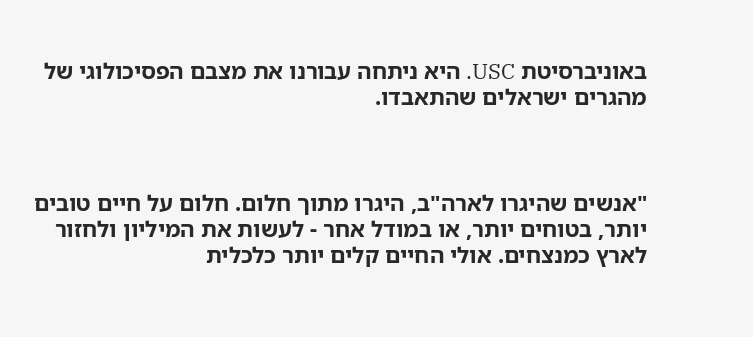באוניברסיטת USC. היא ניתחה עבורנו את מצבם הפסיכולוגי של מהגרים ישראלים שהתאבדו.



"אנשים שהיגרו לארה"ב, היגרו מתוך חלום. חלום על חיים טובים יותר, בטוחים יותר, או במודל אחר - לעשות את המיליון ולחזור לארץ כמנצחים. אולי החיים קלים יותר כלכלית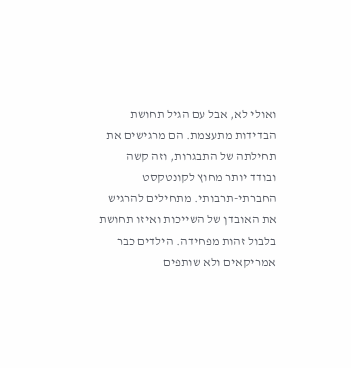ואולי לא, אבל עם הגיל תחושת הבדידות מתעצמת. הם מרגישים את תחילתה של התבגרות, וזה קשה ובודד יותר מחוץ לקונטקסט החברתי-תרבותי. מתחילים להרגיש את האובדן של השייכות ואיזו תחושת בלבול זהות מפחידה. הילדים כבר אמריקאים ולא שותפים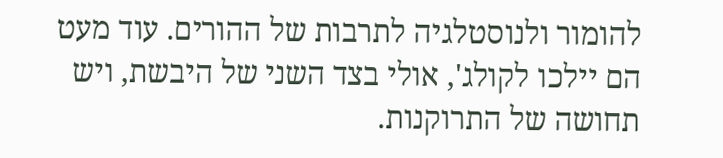להומור ולנוסטלגיה לתרבות של ההורים. עוד מעט הם יילכו לקולג', אולי בצד השני של היבשת, ויש תחושה של התרוקנות.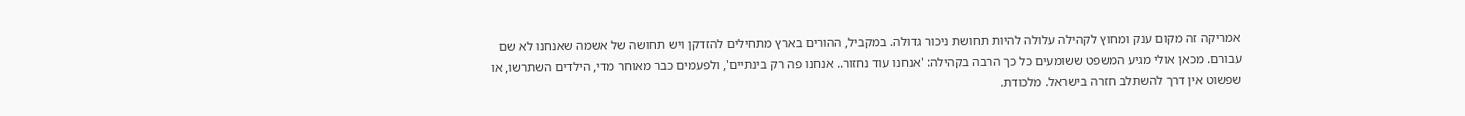אמריקה זה מקום ענק ומחוץ לקהילה עלולה להיות תחושת ניכור גדולה. במקביל, ההורים בארץ מתחילים להזדקן ויש תחושה של אשמה שאנחנו לא שם עבורם. מכאן אולי מגיע המשפט ששומעים כל כך הרבה בקהילה: 'אנחנו עוד נחזור.. אנחנו פה רק בינתיים', ולפעמים כבר מאוחר מדי, הילדים השתרשו, או שפשוט אין דרך להשתלב חזרה בישראל. מלכודת.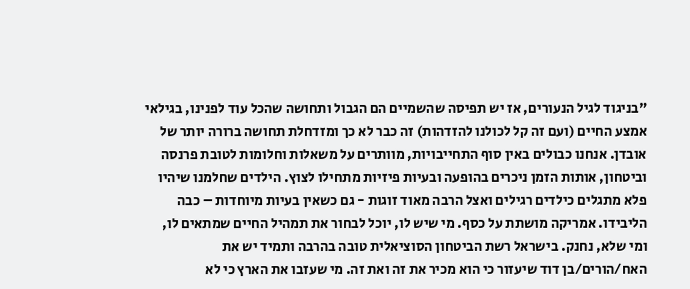"בניגוד לגיל הנעורים, אז יש תפיסה שהשמיים הם הגבול ותחושה שהכל עוד לפנינו, בגילאי אמצע החיים (ועם זה קל לכולנו להזדהות) זה כבר לא כך ומזדחלת תחושה ברורה יותר של אובדן. אנחנו כבולים באין סוף התחייבויות, מוותרים על משאלות וחלומות לטובת פרנסה וביטחון, אותות הזמן ניכרים בהופעה ובעיות פיזיות מתחילו לצוץ. הילדים שחלמנו שיהיו פלא מתגלים כילדים רגילים ואצל הרבה מאוד זוגות - גם כשאין בעיות מיוחדות – כבה הליבידו. אמריקה מושתת על כסף. מי שיש לו, יוכל לבחור את תמהיל החיים שמתאים לו, ומי שלא, נחנק. בישראל רשת הביטחון הסוציאלית טובה בהרבה ותמיד יש את האח/הורים/בן דוד שיעזור כי הוא מכיר את זה ואת זה. מי שעזבו את הארץ כי לא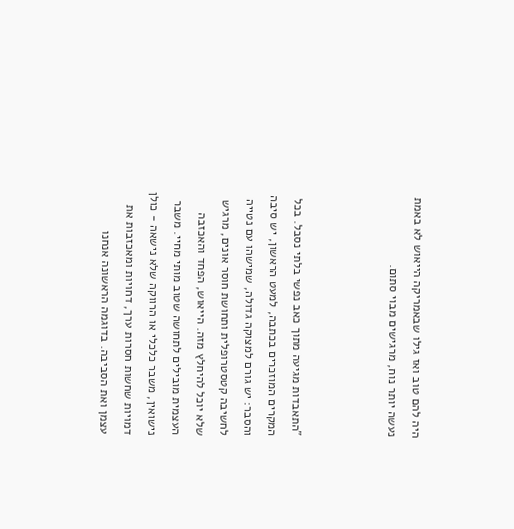היה להם טוב ואז גילו שבאמריקה הייאוש לא באמת נעשה יותר נוח, מרגישים מבוי סתום.



"התאבדות מגיעה מתוך כאב נפשי בלתי נסבל. בכל המקרים המוזכרים בכתבה, למעט הראשון, יש סיבה והסבר: יש גורם למצוקה גדולה, שמישהו עם נטייה לחשיבה קטסטרופלית ותחושת חוסר אונים, מרגיש שלא יוכל להיחלץ מזה. הייאוש, הפחד והאכזבה העצמית מובילים לתחושה שטוב מותי מחיי. משבר נישואין, משבר כלכלי או הרווקה שלא נישאה - כולן דמויות שחשות חסרות ערך, דחויות ומאכזבות את עצמן ואת הסביבה. בדוגמה הראשונה אנחנו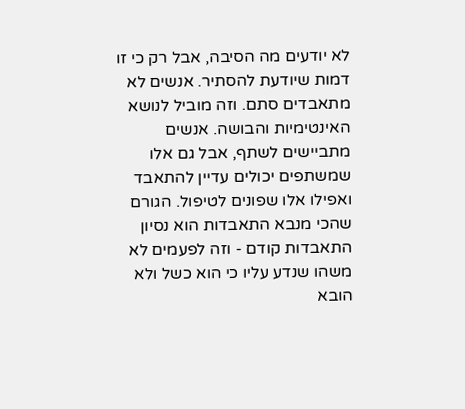לא יודעים מה הסיבה, אבל רק כי זו דמות שיודעת להסתיר. אנשים לא מתאבדים סתם. וזה מוביל לנושא האינטימיות והבושה. אנשים מתביישים לשתף, אבל גם אלו שמשתפים יכולים עדיין להתאבד ואפילו אלו שפונים לטיפול. הגורם שהכי מנבא התאבדות הוא נסיון התאבדות קודם - וזה לפעמים לא משהו שנדע עליו כי הוא כשל ולא הובא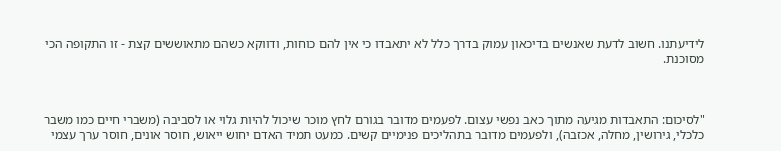לידיעתנו. חשוב לדעת שאנשים בדיכאון עמוק בדרך כלל לא יתאבדו כי אין להם כוחות, ודווקא כשהם מתאוששים קצת - זו התקופה הכי מסוכנת.



"לסיכום: התאבדות מגיעה מתוך כאב נפשי עצום. לפעמים מדובר בגורם לחץ מוכר שיכול להיות גלוי או לסביבה (משברי חיים כמו משבר כלכלי, גירושין, מחלה, אכזבה), ולפעמים מדובר בתהליכים פנימיים קשים. כמעט תמיד האדם יחוש ייאוש, חוסר אונים, חוסר ערך עצמי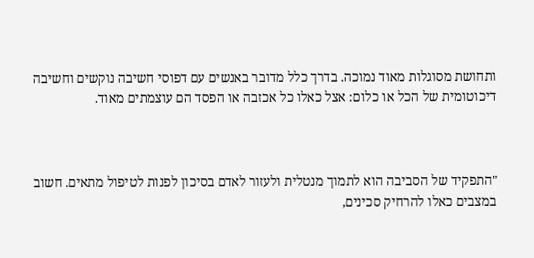ותחושת מסוגלות מאוד נמוכה. בדרך כלל מדובר באנשים עם דפוסי חשיבה נוקשים וחשיבה דיכוטומית של הכל או כלום: אצל כאלו כל אכזבה או הפסד הם עוצמתים מאוד.



"התפקיד של הסביבה הוא לתמוך מנטלית ולעזור לאדם בסיכון לפנות לטיפול מתאים. חשוב במצבים כאלו להרחיק סכינים,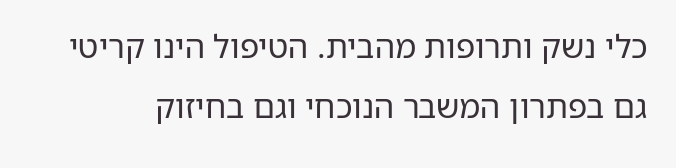כלי נשק ותרופות מהבית. הטיפול הינו קריטי גם בפתרון המשבר הנוכחי וגם בחיזוק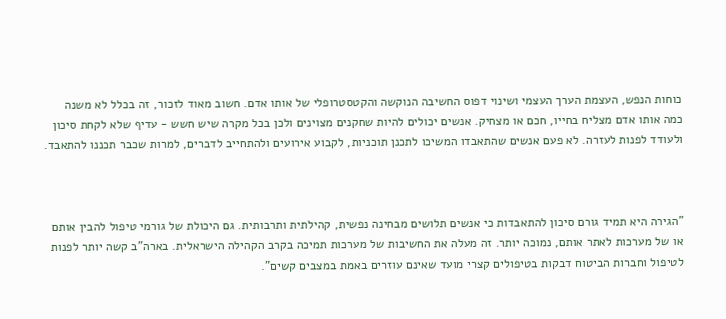כוחות הנפש, העצמת הערך העצמי ושינוי דפוס החשיבה הנוקשה והקטסטרופלי של אותו אדם. חשוב מאוד לזכור, זה בכלל לא משנה כמה אותו אדם מצליח בחייו, חכם או מצחיק. אנשים יכולים להיות שחקנים מצוינים ולכן בכל מקרה שיש חשש - עדיף שלא לקחת סיכון ולעודד לפנות לעזרה. לא פעם אנשים שהתאבדו המשיכו לתכנן תוכניות, לקבוע אירועים ולהתחייב לדברים, למרות שכבר תכננו להתאבד.



"הגירה היא תמיד גורם סיכון להתאבדות כי אנשים תלושים מבחינה נפשית, קהילתית ותרבותית. גם היכולת של גורמי טיפול להבין אותם או של מערכות לאתר אותם, נמוכה יותר. זה מעלה את החשיבות של מערכות תמיכה בקרב הקהילה הישראלית. בארה"ב קשה יותר לפנות לטיפול וחברות הביטוח דבקות בטיפולים קצרי מועד שאינם עוזרים באמת במצבים קשים".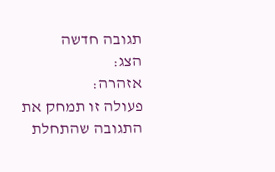תגובה חדשה
הצג:
אזהרה:
פעולה זו תמחק את התגובה שהתחלת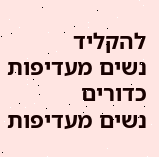להקליד
נשים מעדיפות כדורים
נשים מעדיפות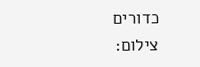כדורים
צילום: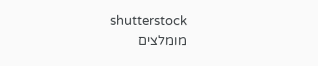shutterstock
מומלצים